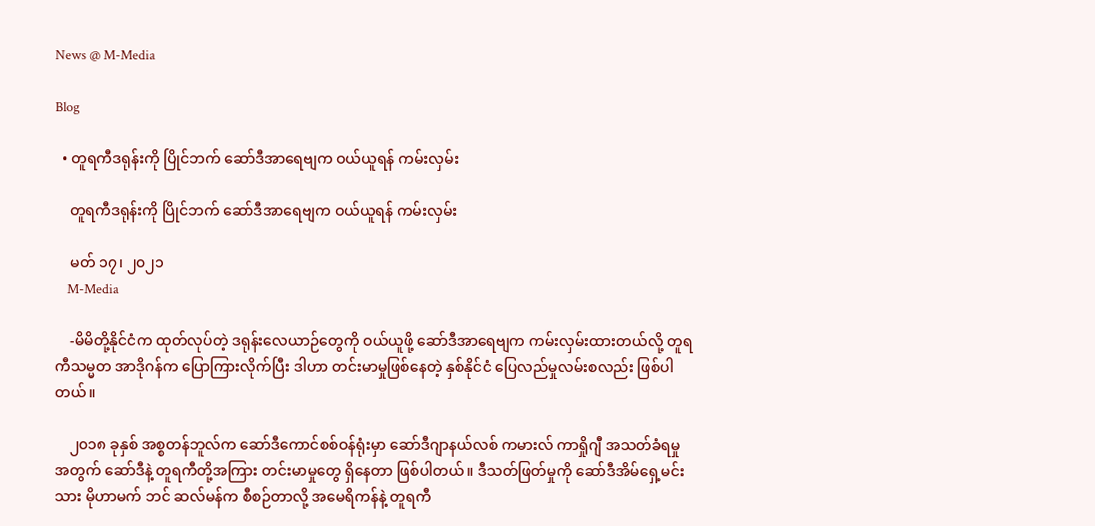News @ M-Media

Blog

  • တူရကီဒရုန်းကို ပြိုင်ဘက် ဆော်ဒီအာရေဗျက ဝယ်ယူရန် ကမ်းလှမ်း

    တူရကီဒရုန်းကို ပြိုင်ဘက် ဆော်ဒီအာရေဗျက ဝယ်ယူရန် ကမ်းလှမ်း

    မတ် ၁၇၊ ၂၀၂၁
    M-Media

    -မိမိတို့နိုင်ငံက ထုတ်လုပ်တဲ့ ဒရုန်းလေယာဉ်တွေကို ဝယ်ယူဖို့ ဆော်ဒီအာရေဗျက ကမ်းလှမ်းထားတယ်လို့ တူရကီသမ္မတ အာဒိုဂန်က ပြောကြားလိုက်ပြီး ဒါဟာ တင်းမာမှုဖြစ်နေတဲ့ နှစ်နိုင်ငံ ပြေလည်မှုလမ်းစလည်း ဖြစ်ပါတယ်။

    ၂၀၁၈ ခုနှစ် အစ္စတန်ဘူလ်က ဆော်ဒီကောင်စစ်ဝန်ရုံးမှာ ဆော်ဒီဂျာနယ်လစ် ကမားလ် ကာရှိုဂျီ အသတ်ခံရမှုအတွက် ဆော်ဒီနဲ့ တူရကီတို့အကြား တင်းမာမှုတွေ ရှိနေတာ ဖြစ်ပါတယ်။ ဒီသတ်ဖြတ်မှုကို ဆော်ဒီအိမ်ရှေ့မင်းသား မိုဟာမက် ဘင် ဆလ်မန်က စီစဉ်တာလို့ အမေရိကန်နဲ့ တူရကီ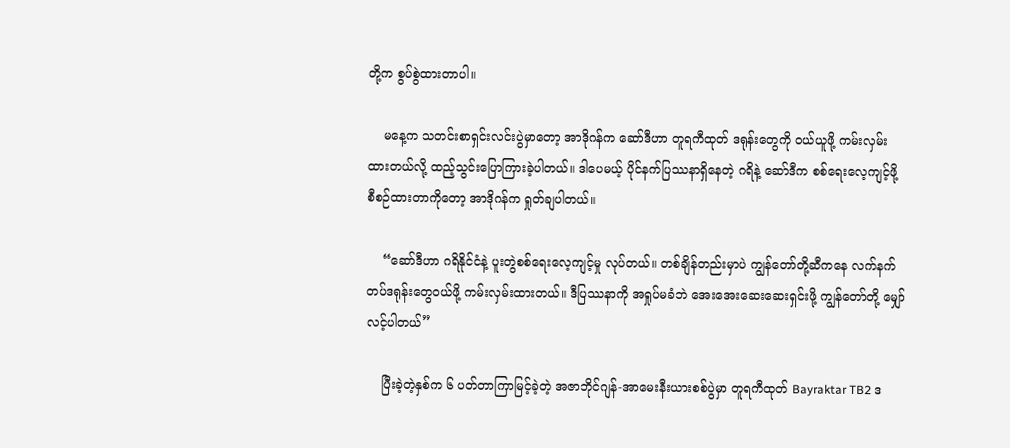တို့က စွပ်စွဲထားတာပါ။

    မနေ့က သတင်းစာရှင်းလင်းပွဲမှာတော့ အာဒိုဂန်က ဆော်ဒီဟာ တူရကီထုတ် ဒရုန်းတွေကို ဝယ်ယူဖို့ ကမ်းလှမ်းထားတယ်လို့ ထည့်သွင်းပြောကြားခဲ့ပါတယ်။ ဒါပေမယ့် ပိုင်နက်ပြဿနာရှိနေတဲ့ ဂရိနဲ့ ဆော်ဒီက စစ်ရေးလေ့ကျင့်ဖို့ စီစဉ်ထားတာကိုတော့ အာဒိုဂန်က ရှုတ်ချပါတယ်။

    “ဆော်ဒီဟာ ဂရိနိုင်ငံနဲ့ ပူးတွဲစစ်ရေးလေ့ကျင့်မှု လုပ်တယ်။ တစ်ချိန်တည်းမှာပဲ ကျွန်တော်တို့ဆီကနေ လက်နက်တပ်ဒရုန်းတွေဝယ်ဖို့ ကမ်းလှမ်းထားတယ်။ ဒီပြဿနာကို အရှုပ်မခံဘဲ အေးအေးဆေးဆေးရှင်းဖို့ ကျွန်တော်တို့ မျှော်လင့်ပါတယ်”

    ပြီးခဲ့တဲ့နှစ်က ၆ ပတ်တာကြာမြင့်ခဲ့တဲ့ အဇာဘိုင်ဂျန်-အာမေးနီးယားစစ်ပွဲမှာ တူရကီထုတ် Bayraktar TB2 ဒ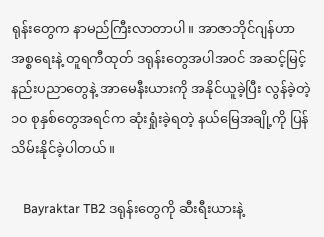ရုန်းတွေက နာမည်ကြီးလာတာပါ။ အာဇာဘိုင်ဂျန်ဟာ အစ္စရေးနဲ့ တူရကီထုတ် ဒရုန်းတွေအပါအဝင် အဆင့်မြင့်နည်းပညာတွေနဲ့ အာမေနီးယားကို အနိုင်ယူခဲ့ပြီး လွန်ခဲ့တဲ့ ၁၀ စုနှစ်တွေအရင်က ဆုံးရှုံးခဲ့ရတဲ့ နယ်မြေအချို့ကို ပြန်သိမ်းနိုင်ခဲ့ပါတယ်။

    Bayraktar TB2 ဒရုန်းတွေကို ဆီးရီးယားနဲ့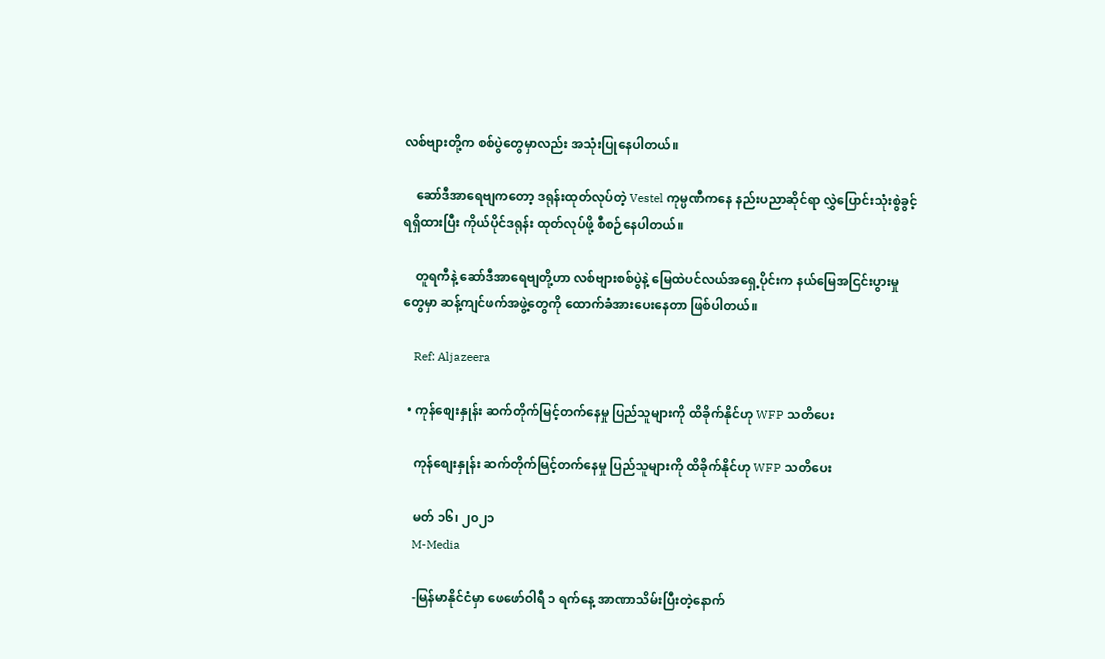လစ်ဗျားတို့က စစ်ပွဲတွေမှာလည်း အသုံးပြုနေပါတယ်။

    ဆော်ဒီအာရေဗျကတော့ ဒရုန်းထုတ်လုပ်တဲ့ Vestel ကုမ္ပဏီကနေ နည်းပညာဆိုင်ရာ လွှဲပြောင်းသုံးစွဲခွင့် ရရှိထားပြီး ကိုယ်ပိုင်ဒရုန်း ထုတ်လုပ်ဖို့ စီစဉ်နေပါတယ်။

    တူရကီနဲ့ ဆော်ဒီအာရေဗျတို့ဟာ လစ်ဗျားစစ်ပွဲနဲ့ မြေထဲပင်လယ်အရှေ့ပိုင်းက နယ်မြေအငြင်းပွားမှုတွေမှာ ဆန့်ကျင်ဖက်အဖွဲ့တွေကို ထောက်ခံအားပေးနေတာ ဖြစ်ပါတယ်။

    Ref: Aljazeera

  • ကုန်စျေးနှုန်း ဆက်တိုက်မြင့်တက်နေမှု ပြည်သူများကို ထိခိုက်နိုင်ဟု WFP သတိပေး

    ကုန်စျေးနှုန်း ဆက်တိုက်မြင့်တက်နေမှု ပြည်သူများကို ထိခိုက်နိုင်ဟု WFP သတိပေး

    မတ် ၁၆၊ ၂၀၂၁
    M-Media

    -မြန်မာနိုင်ငံမှာ ဖေဖော်ဝါရီ ၁ ရက်နေ့ အာဏာသိမ်းပြီးတဲ့နောက်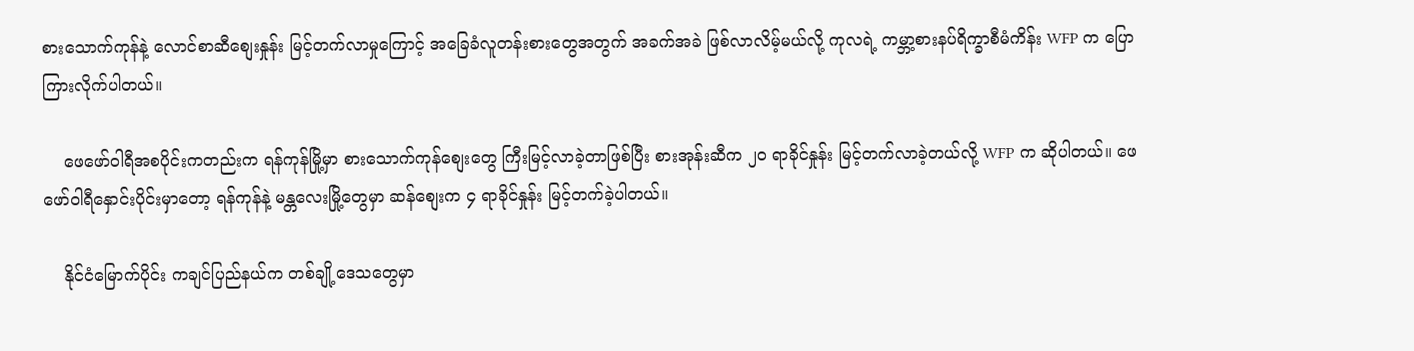စားသောက်ကုန်နဲ့ လောင်စာဆီစျေးနှုန်း မြင့်တက်လာမှုကြောင့် အခြေခံလူတန်းစားတွေအတွက် အခက်အခဲ ဖြစ်လာလိမ့်မယ်လို့ ကုလရဲ့ ကမ္ဘာ့စားနပ်ရိက္ခာစီမံကိန်း WFP က ပြောကြားလိုက်ပါတယ်။

    ဖေဖော်ဝါရီအစပိုင်းကတည်းက ရန်ကုန်မြို့မှာ စားသောက်ကုန်စျေးတွေ ကြီးမြင့်လာခဲ့တာဖြစ်ပြီး စားအုန်းဆီက ၂၀ ရာခိုင်နှုန်း မြင့်တက်လာခဲ့တယ်လို့ WFP က ဆိုပါတယ်။ ဖေဖော်ဝါရီနှောင်းပိုင်းမှာတော့ ရန်ကုန်နဲ့ မန္တလေးမြို့တွေမှာ ဆန်စျေးက ၄ ရာခိုင်နှုန်း မြင့်တက်ခဲ့ပါတယ်။

    နိုင်ငံမြောက်ပိုင်း ကချင်ပြည်နယ်က တစ်ချို့ဒေသတွေမှာ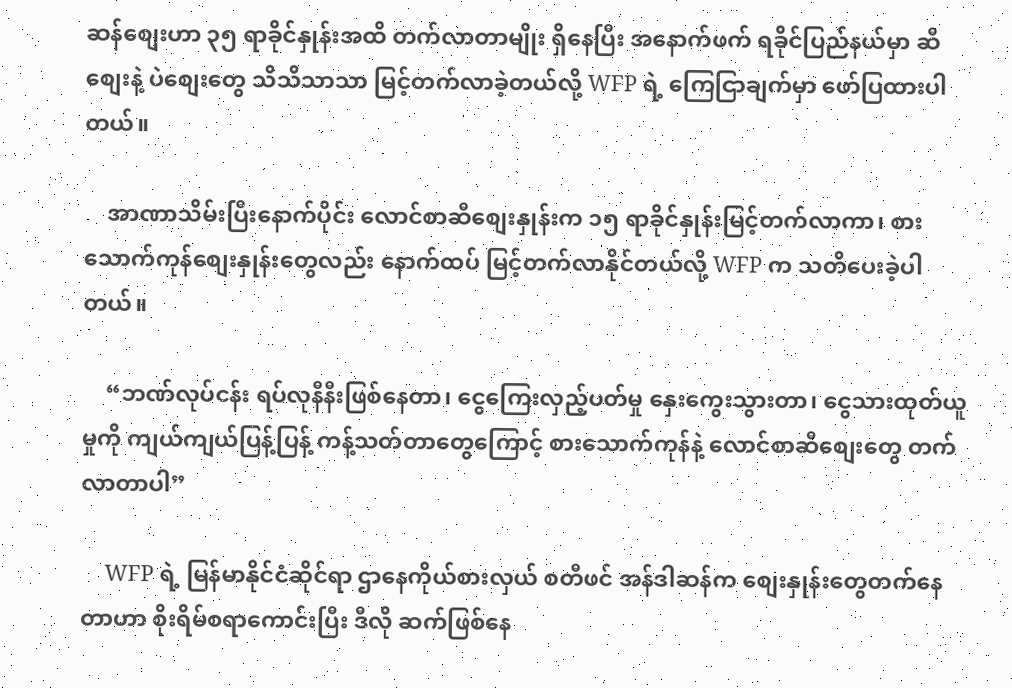ဆန်စျေးဟာ ၃၅ ရာခိုင်နှုန်းအထိ တက်လာတာမျိုး ရှိနေပြီး အနောက်ဖက် ရခိုင်ပြည်နယ်မှာ ဆီစျေးနဲ့ ပဲစျေးတွေ သိသိသာသာ မြင့်တက်လာခဲ့တယ်လို့ WFP ရဲ့ ကြေငြာချက်မှာ ဖော်ပြထားပါတယ်။

    အာဏာသိမ်းပြီးနောက်ပိုင်း လောင်စာဆီစျေးနှုန်းက ၁၅ ရာခိုင်နှုန်းမြင့်တက်လာကာ၊ စားသောက်ကုန်စျေးနှုန်းတွေလည်း နောက်ထပ် မြင့်တက်လာနိုင်တယ်လို့ WFP က သတိပေးခဲ့ပါတယ်။

    “ဘဏ်လုပ်ငန်း ရပ်လုနီနီးဖြစ်နေတာ၊ ငွေကြေးလှည့်ပတ်မှု နှေးကွေးသွားတာ၊ ငွေသားထုတ်ယူမှုကို ကျယ်ကျယ်ပြန့်ပြန့် ကန့်သတ်တာတွေကြောင့် စားသောက်ကုန်နဲ့ လောင်စာဆီစျေးတွေ တက်လာတာပါ”

    WFP ရဲ့ မြန်မာနိုင်ငံဆိုင်ရာ ဌာနေကိုယ်စားလှယ် စတီဖင် အန်ဒါဆန်က စျေးနှုန်းတွေတက်နေတာဟာ စိုးရိမ်စရာကောင်းပြီး ဒီလို ဆက်ဖြစ်နေ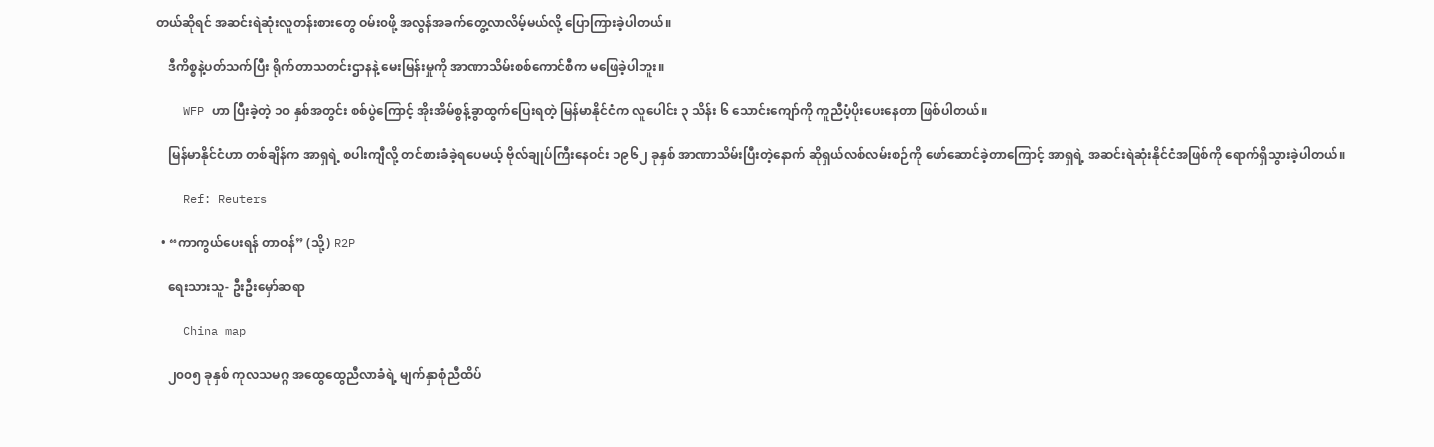တယ်ဆိုရင် အဆင်းရဲဆုံးလူတန်းစားတွေ ဝမ်း၀ဖို့ အလွန်အခက်တွေ့လာလိမ့်မယ်လို့ ပြောကြားခဲ့ပါတယ်။

    ဒီကိစ္စနဲ့ပတ်သက်ပြီး ရိုက်တာသတင်းဌာနနဲ့ မေးမြန်းမှုကို အာဏာသိမ်းစစ်ကောင်စီက မဖြေခဲ့ပါဘူး။

    WFP ဟာ ပြီးခဲ့တဲ့ ၁၀ နှစ်အတွင်း စစ်ပွဲကြောင့် အိုးအိမ်စွန့်ခွာထွက်ပြေးရတဲ့ မြန်မာနိုင်ငံက လူပေါင်း ၃ သိန်း ၆ သောင်းကျော်ကို ကူညီပံ့ပိုးပေးနေတာ ဖြစ်ပါတယ်။

    မြန်မာနိုင်ငံဟာ တစ်ချိန်က အာရှရဲ့ စပါးကျီလို့ တင်စားခံခဲ့ရပေမယ့် ဗိုလ်ချုပ်ကြီးနေဝင်း ၁၉၆၂ ခုနှစ် အာဏာသိမ်းပြီးတဲ့နောက် ဆိုရှယ်လစ်လမ်းစဉ်ကို ဖော်ဆောင်ခဲ့တာကြောင့် အာရှရဲ့ အဆင်းရဲဆုံးနိုင်ငံအဖြစ်ကို ရောက်ရှိသွားခဲ့ပါတယ်။

    Ref: Reuters

  • “ကာကွယ်ပေးရန် တာဝန်” (သို့) R2P

    ရေးသားသူ- ဦးဦးမှော်ဆရာ

    China map

    ၂၀၀၅ ခုနှစ် ကုလသမဂ္ဂ အထွေထွေညီလာခံရဲ့ မျက်နှာစုံညီထိပ်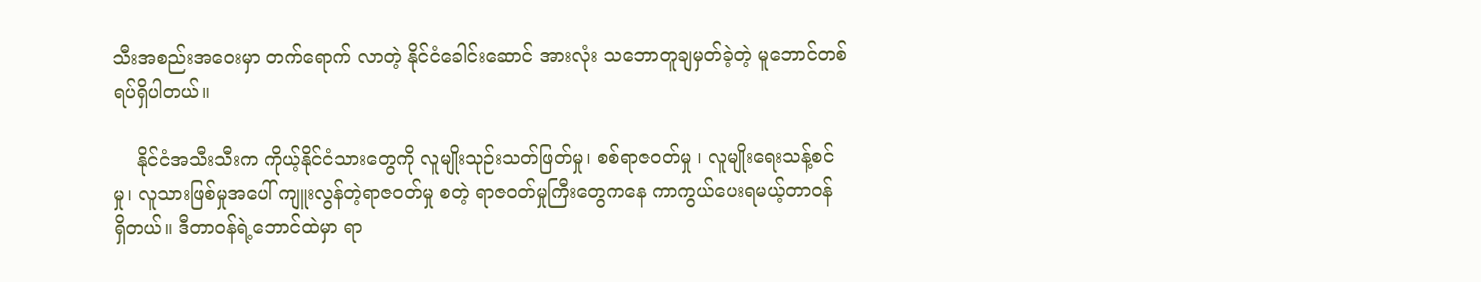သီးအစည်းအဝေးမှာ တက်ရောက် လာတဲ့ နိုင်ငံခေါင်းဆောင် အားလုံး သဘောတူချမှတ်ခဲ့တဲ့ မူဘောင်တစ်ရပ်ရှိပါတယ်။

    နိုင်ငံအသီးသီးက ကိုယ့်နိုင်ငံသားတွေကို လူမျိုးသုဉ်းသတ်ဖြတ်မှု၊ စစ်ရာဇဝတ်မှု ၊ လူမျိုးရေးသန့်စင်မှု၊ လူသားဖြစ်မှုအပေါ် ကျူးလွန်တဲ့ရာဇဝတ်မှု စတဲ့ ရာဇဝတ်မှုကြီးတွေကနေ ကာကွယ်ပေးရမယ့်တာဝန် ရှိတယ်။ ဒီတာဝန်ရဲ့ဘောင်ထဲမှာ ရာ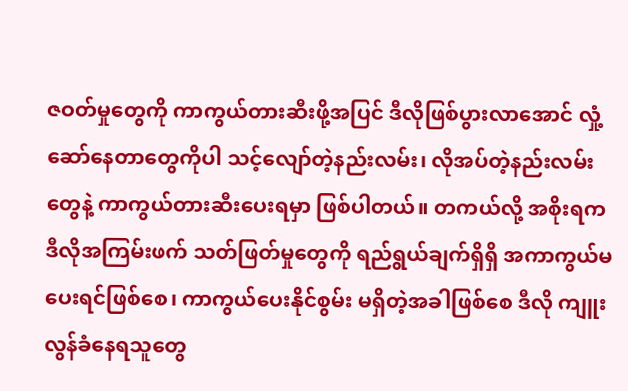ဇဝတ်မှုတွေကို ကာကွယ်တားဆီးဖို့အပြင် ဒီလိုဖြစ်ပွားလာအောင် လှုံ့ဆော်နေတာတွေကိုပါ သင့်လျော်တဲ့နည်းလမ်း၊ လိုအပ်တဲ့နည်းလမ်းတွေနဲ့ ကာကွယ်တားဆီးပေးရမှာ ဖြစ်ပါတယ်။ တကယ်လို့ အစိုးရက ဒီလိုအကြမ်းဖက် သတ်ဖြတ်မှုတွေကို ရည်ရွယ်ချက်ရှိရှိ အကာကွယ်မပေးရင်ဖြစ်စေ၊ ကာကွယ်ပေးနိုင်စွမ်း မရှိတဲ့အခါဖြစ်စေ ဒီလို ကျူးလွန်ခံနေရသူတွေ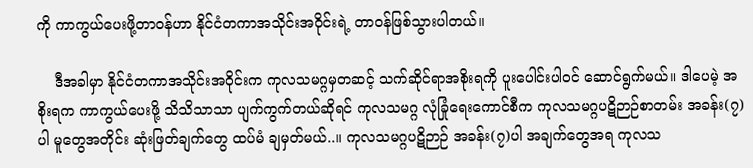ကို ကာကွယ်ပေးဖို့တာဝန်ဟာ နိုင်ငံတကာအသိုင်းအဝိုင်းရဲ့ တာဝန်ဖြစ်သွားပါတယ်။

    ဒီအခါမှာ နိုင်ငံတကာအသိုင်းအဝိုင်းက ကုလသမဂ္ဂမှတဆင့် သက်ဆိုင်ရာအစိုးရကို ပူးပေါင်းပါဝင် ဆောင်ရွက်မယ်။ ဒါပေမဲ့ အစိုးရက ကာကွယ်ပေးဖို့ သိသိသာသာ ပျက်ကွက်တယ်ဆိုရင် ကုလသမဂ္ဂ လုံခြုံရေးကောင်စီက ကုလသမဂ္ဂပဋိဉာဉ်စာတမ်း အခန်း(၇)ပါ မူတွေအတိုင်း ဆုံးဖြတ်ချက်တွေ ထပ်မံ ချမှတ်မယ်..။ ကုလသမဂ္ဂပဋိဉာဉ် အခန်း(၇)ပါ အချက်တွေအရ ကုလသ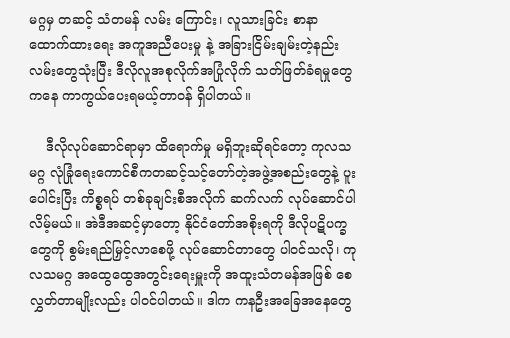မဂ္ဂမှ တဆင့် သံတမန် လမ်း ကြောင်း၊ လူသားခြင်း စာနာထောက်ထားရေး အကူအညီပေးမှု နဲ့ အခြားငြိမ်းချမ်းတဲ့နည်းလမ်းတွေသုံးပြီး ဒီလိုလူအစုလိုက်အပြုံလိုက် သတ်ဖြတ်ခံရမှုတွေကနေ ကာကွယ်ပေးရမယ့်တာဝန် ရှိပါတယ်။

    ဒီလိုလုပ်ဆောင်ရာမှာ ထိရောက်မှု မရှိဘူးဆိုရင်တော့ ကုလသမဂ္ဂ လုံခြုံရေးကောင်စီကတဆင့်သင့်တော်တဲ့အဖွဲ့အစည်းတွေနဲ့ ပူးပေါင်းပြီး ကိစ္စရပ် တစ်ခုချင်းစီအလိုက် ဆက်လက် လုပ်ဆောင်ပါလိမ့်မယ်။ အဲဒီအဆင့်မှာတော့ နိုင်ငံတော်အစိုးရကို ဒီလိုပဋိပက္ခတွေကို စွမ်းရည်မြှင့်လာစေဖို့ လုပ်ဆောင်တာတွေ ပါဝင်သလို၊ ကုလသမဂ္ဂ အထွေထွေအတွင်းရေးမှူးကို အထူးသံတမန်အဖြစ် စေလွှတ်တာမျိုးလည်း ပါဝင်ပါတယ်။ ဒါက ကနဦးအခြေအနေတွေ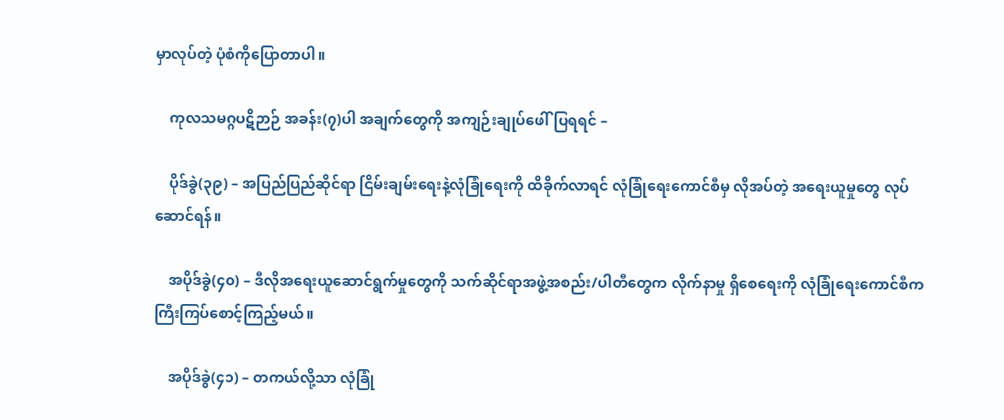မှာလုပ်တဲ့ ပုံစံကိုပြောတာပါ။

    ကုလသမဂ္ဂပဋိဉာဉ် အခန်း(၇)ပါ အချက်တွေကို အကျဉ်းချုပ်ဖေါ်ပြရရင် –

    ပိုဒ်ခွဲ(၃၉) – အပြည်ပြည်ဆိုင်ရာ ငြိမ်းချမ်းရေးနဲ့လုံခြုံရေးကို ထိခိုက်လာရင် လုံခြုံရေးကောင်စီမှ လိုအပ်တဲ့ အရေးယူမှုတွေ လုပ်ဆောင်ရန်။

    အပိုဒ်ခွဲ(၄၀) – ဒီလိုအရေးယူဆောင်ရွက်မှုတွေကို သက်ဆိုင်ရာအဖွဲ့အစည်း/ပါတီတွေက လိုက်နာမှု ရှိစေရေးကို လုံခြုံရေးကောင်စီက ကြီးကြပ်စောင့်ကြည့်မယ်။

    အပိုဒ်ခွဲ(၄၁) – တကယ်လို့သာ လုံခြုံ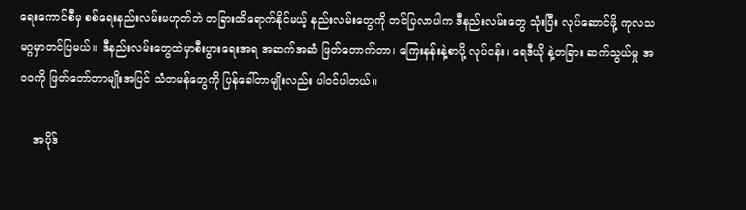ရေးကောင်စီမှ စစ်ရေးနည်းလမ်းမဟုတ်ဘဲ တခြားထိရောက်နိုင်မယ့် နည်းလမ်းတွေကို တင်ပြလာပါက ဒီနည်းလမ်းတွေ သုံးပြီး လုပ်ဆောင်ဖို့ ကုလသမဂ္ဂမှာတင်ပြမယ်။ ဒီနည်းလမ်းတွေထဲမှာစီးပွားရေးအရ အဆက်အဆံ ဖြတ်တောက်တာ၊ ကြေးနန်းနဲ့စာပို့ လုပ်ငန်း၊ ရေဒီယို နဲ့တခြား ဆက်သွယ်မှု အ၀၀ကို ဖြတ်တော်တာမျိုးအပြင် သံတမန်တွေကို ပြန်ခေါ်တာမျိုးလည်း ပါဝင်ပါတယ်။

    အပိုဒ်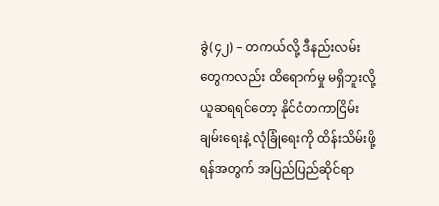ခွဲ(၄၂) – တကယ်လို့ ဒီနည်းလမ်းတွေကလည်း ထိရောက်မှု မရှိဘူးလို့ ယူဆရရင်တော့ နိုင်ငံတကာငြိမ်းချမ်းရေးနဲ့ လုံခြုံရေးကို ထိန်းသိမ်းဖို့ရန်အတွက် အပြည်ပြည်ဆိုင်ရာ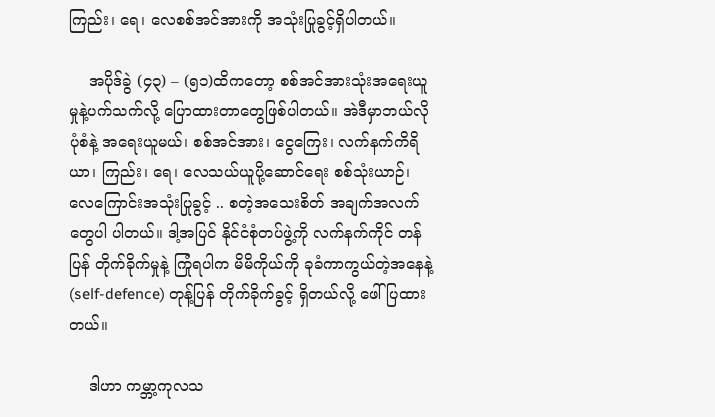ကြည်း၊ ရေ၊ လေစစ်အင်အားကို အသုံးပြုခွင့်ရှိပါတယ်။

    အပိုဒ်ခွဲ (၄၃) – (၅၁)ထိကတော့ စစ်အင်အားသုံးအရေးယူမှုနဲ့ပက်သက်လို့ ပြောထားတာတွေဖြစ်ပါတယ်။ အဲဒီမှာဘယ်လိုပုံစံနဲ့ အရေးယူမယ်၊ စစ်အင်အား၊ ငွေကြေး၊ လက်နက်ကိရိယာ၊ ကြည်း၊ ရေ၊ လေသယ်ယူပို့ဆောင်ရေး စစ်သုံးယာဉ်၊ လေကြောင်းအသုံးပြုခွင့် .. စတဲ့အသေးစိတ် အချက်အလက်တွေပါ ပါတယ်။ ဒါ့အပြင် နိုင်ငံစုံတပ်ဖွဲ့ကို လက်နက်ကိုင် တန်ပြန် တိုက်ခိုက်မှုနဲ့ ကြုံရပါက မိမိကိုယ်ကို ခုခံကာကွယ်တဲ့အနေနဲ့ (self-defence) တုန့်ပြန် တိုက်ခိုက်ခွင့် ရှိတယ်လို့ ဖေါ်ပြထားတယ်။

    ဒါဟာ ကမ္ဘာ့ကုလသ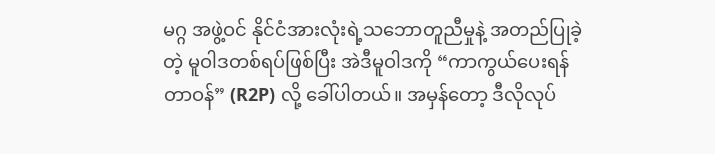မဂ္ဂ အဖွဲ့ဝင် နိုင်ငံအားလုံးရဲ့သဘောတူညီမှုနဲ့ အတည်ပြုခဲ့တဲ့ မူဝါဒတစ်ရပ်ဖြစ်ပြီး အဲဒီမူဝါဒကို “ကာကွယ်ပေးရန် တာဝန်” (R2P) လို့ ခေါ်ပါတယ်။ အမှန်တော့ ဒီလိုလုပ်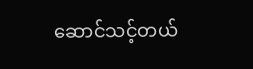ဆောင်သင့်တယ်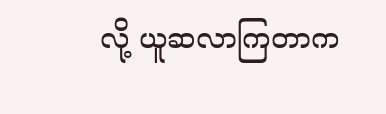လို့ ယူဆလာကြတာက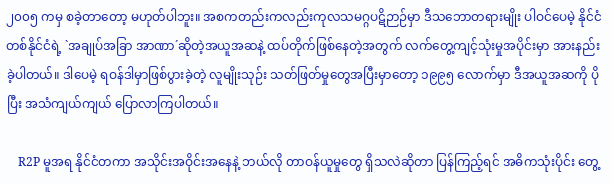၂၀၀၅ ကမှ စခဲ့တာတော့ မဟုတ်ပါဘူး။ အစကတည်းကလည်းကုလသမဂ္ဂပဋိဉာဉ်မှာ ဒီသဘောတရားမျိုး ပါဝင်ပေမဲ့ နိုင်ငံတစ်နိုင်ငံရဲ့ `အချုပ်အခြာ အာဏာ´ဆိုတဲ့အယူအဆနဲ့ ထပ်တိုက်ဖြစ်နေတဲ့အတွက် လက်တွေ့ကျင့်သုံးမှုအပိုင်းမှာ အားနည်းခဲ့ပါတယ်။ ဒါပေမဲ့ ရဝန်ဒါမှာဖြစ်ပွားခဲ့တဲ့ လူမျိုးသုဉ်း သတ်ဖြတ်မှုတွေအပြီးမှာတော့ ၁၉၉၅ လောက်မှာ ဒီအယူအဆကို ပိုပြီး အသံကျယ်ကျယ် ပြောလာကြပါတယ်။

    R2P မူအရ နိုင်ငံတကာ အသိုင်းအဝိုင်းအနေနဲ့ ဘယ်လို တာဝန်ယူမှုတွေ ရှိသလဲဆိုတာ ပြန်ကြည့်ရင် အဓိကသုံးပိုင်း တွေ့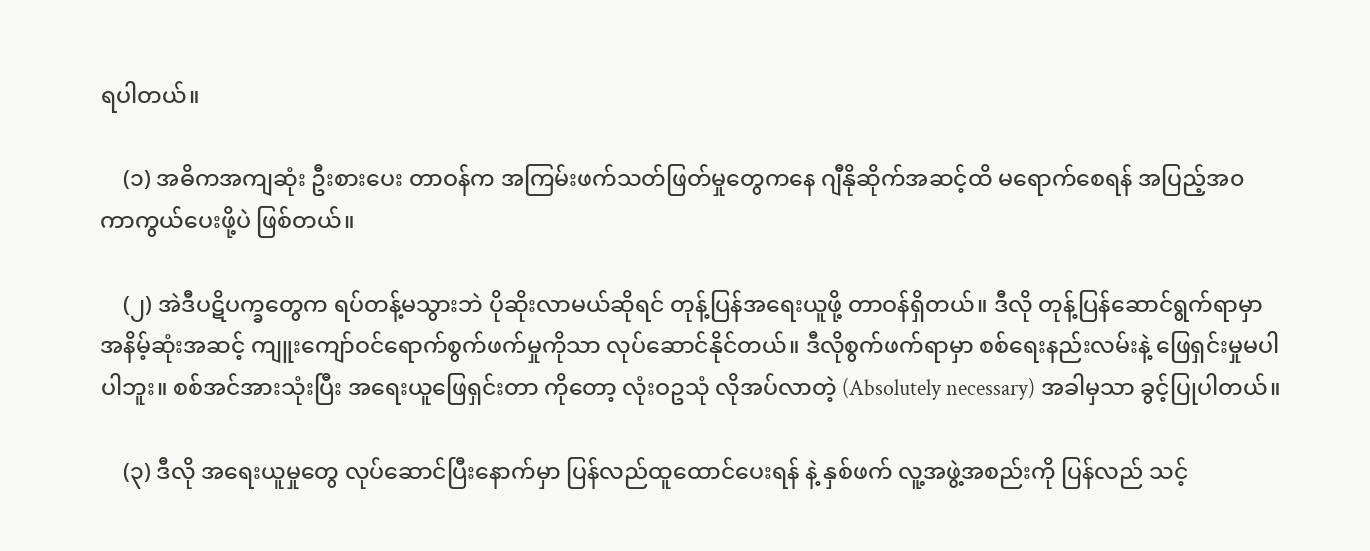ရပါတယ်။

    (၁) အဓိကအကျဆုံး ဦးစားပေး တာဝန်က အကြမ်းဖက်သတ်ဖြတ်မှုတွေကနေ ဂျီနိုဆိုက်အဆင့်ထိ မရောက်စေရန် အပြည့်အ၀ ကာကွယ်ပေးဖို့ပဲ ဖြစ်တယ်။

    (၂) အဲဒီပဋိပက္ခတွေက ရပ်တန့်မသွားဘဲ ပိုဆိုးလာမယ်ဆိုရင် တုန့်ပြန်အရေးယူဖို့ တာဝန်ရှိတယ်။ ဒီလို တုန့်ပြန်ဆောင်ရွက်ရာမှာ အနိမ့်ဆုံးအဆင့် ကျူးကျော်ဝင်ရောက်စွက်ဖက်မှုကိုသာ လုပ်ဆောင်နိုင်တယ်။ ဒီလိုစွက်ဖက်ရာမှာ စစ်ရေးနည်းလမ်းနဲ့ ဖြေရှင်းမှုမပါ ပါဘူး။ စစ်အင်အားသုံးပြီး အရေးယူဖြေရှင်းတာ ကိုတော့ လုံးဝဥသုံ လိုအပ်လာတဲ့ (Absolutely necessary) အခါမှသာ ခွင့်ပြုပါတယ်။

    (၃) ဒီလို အရေးယူမှုတွေ လုပ်ဆောင်ပြီးနောက်မှာ ပြန်လည်ထူထောင်ပေးရန် နဲ့ နှစ်ဖက် လူ့အဖွဲ့အစည်းကို ပြန်လည် သင့်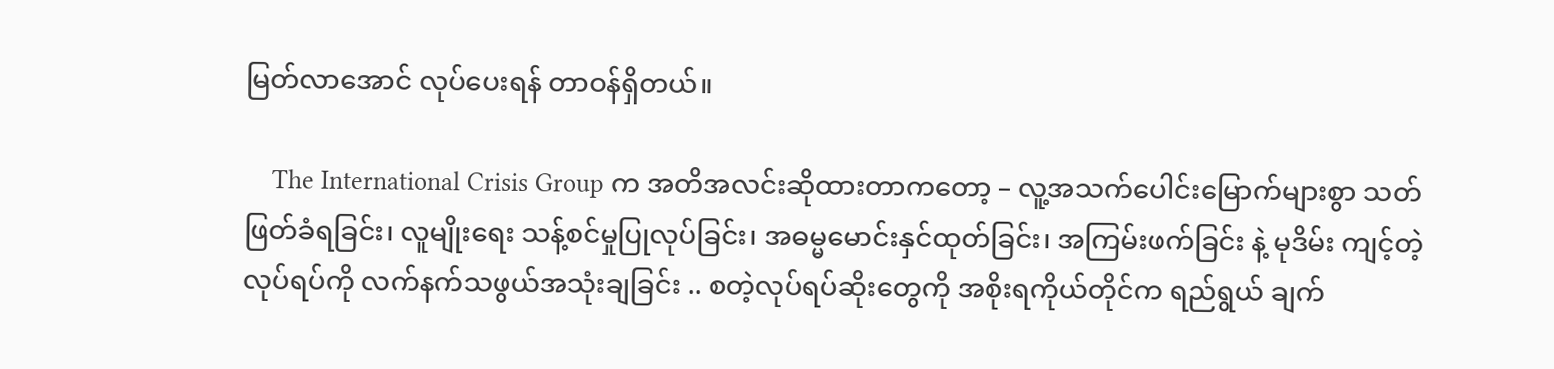မြတ်လာအောင် လုပ်ပေးရန် တာဝန်ရှိတယ်။

    The International Crisis Group က အတိအလင်းဆိုထားတာကတော့ – လူ့အသက်ပေါင်းမြောက်များစွာ သတ်ဖြတ်ခံရခြင်း၊ လူမျိုးရေး သန့်စင်မှုပြုလုပ်ခြင်း၊ အဓမ္မမောင်းနှင်ထုတ်ခြင်း၊ အကြမ်းဖက်ခြင်း နဲ့ မုဒိမ်း ကျင့်တဲ့လုပ်ရပ်ကို လက်နက်သဖွယ်အသုံးချခြင်း .. စတဲ့လုပ်ရပ်ဆိုးတွေကို အစိုးရကိုယ်တိုင်က ရည်ရွယ် ချက်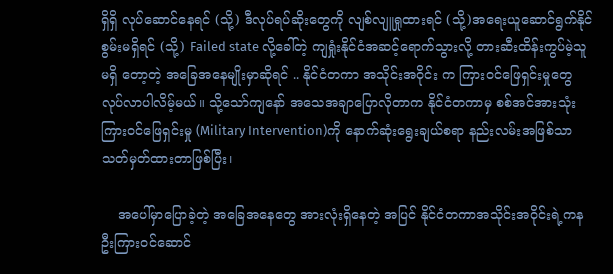ရှိရှိ လုပ်ဆောင်နေရင် (သို့) ဒီလုပ်ရပ်ဆိုးတွေကို လျစ်လျူရှုထားရင် (သို့)အရေးယူဆောင်ရွက်နိုင် စွမ်းမရှိရင် (သို့) Failed state လို့ခေါ်တဲ့ ကျရှုံးနိုင်ငံအဆင့်ရောက်သွားလို့ တားဆီးထိန်းကွပ်မဲ့သူ မရှိ တော့တဲ့ အခြေအနေမျိုးမှာဆိုရင် .. နိုင်ငံတကာ အသိုင်းအဝိုင်း က ကြားဝင်ဖြေရှင်းမှုတွေ လုပ်လာပါလိမ့်မယ်။ သို့သော်ကျနော် အသေအချာပြောလိုတာက နိုင်ငံတကာမှ စစ်အင်အားသုံးကြားဝင်ဖြေရှင်းမှု (Military Intervention)ကို နောက်ဆုံးရွေးချယ်စရာ နည်းလမ်းအဖြစ်သာ သတ်မှတ်ထားတာဖြစ်ပြီး၊

    အပေါ်မှာပြောခဲ့တဲ့ အခြေအနေတွေ အားလုံးရှိနေတဲ့ အပြင် နိုင်ငံတကာအသိုင်းအဝိုင်းရဲ့ကနဦးကြားဝင်ဆောင်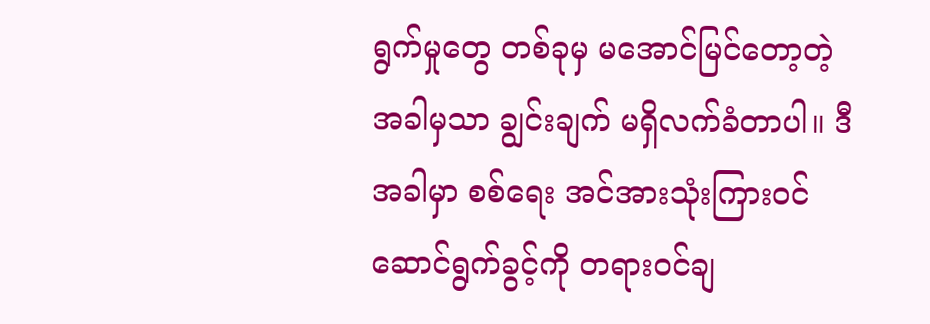ရွက်မှုတွေ တစ်ခုမှ မအောင်မြင်တော့တဲ့ အခါမှသာ ချွင်းချက် မရှိလက်ခံတာပါ။ ဒီအခါမှာ စစ်ရေး အင်အားသုံးကြားဝင်ဆောင်ရွက်ခွင့်ကို တရားဝင်ချ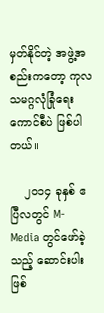မှတ်နိုင်တဲ့ အဖွဲ့အစည်းကတော့ ကုလသမဂ္ဂလုံခြုံရေး ကောင်စီပဲ ဖြစ်ပါတယ်။

    ၂၀၁၄ ခုနှစ် ဧပြီလတွင် M-Media တွင်ဖော်ခဲ့သည့် ဆောင်းပါးဖြစ်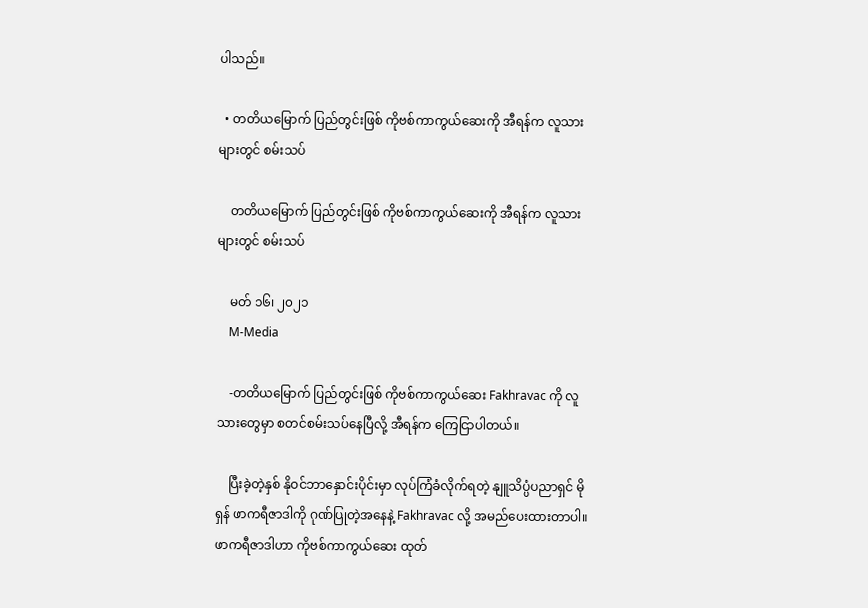ပါသည်။

  • တတိယမြောက် ပြည်တွင်းဖြစ် ကိုဗစ်ကာကွယ်ဆေးကို အီရန်က လူသားများတွင် စမ်းသပ်

    တတိယမြောက် ပြည်တွင်းဖြစ် ကိုဗစ်ကာကွယ်ဆေးကို အီရန်က လူသားများတွင် စမ်းသပ်

    မတ် ၁၆၊ ၂၀၂၁
    M-Media

    -တတိယမြောက် ပြည်တွင်းဖြစ် ကိုဗစ်ကာကွယ်ဆေး Fakhravac ကို လူသားတွေမှာ စတင်စမ်းသပ်နေပြီလို့ အီရန်က ကြေငြာပါတယ်။

    ပြီးခဲ့တဲ့နှစ် နိုဝင်ဘာနှောင်းပိုင်းမှာ လုပ်ကြံခံလိုက်ရတဲ့ နျူသိပ္ပံပညာရှင် မိုရှန် ဖာကရီဇာဒါကို ဂုဏ်ပြုတဲ့အနေနဲ့ Fakhravac လို့ အမည်ပေးထားတာပါ။ ဖာကရီဇာဒါဟာ ကိုဗစ်ကာကွယ်ဆေး ထုတ်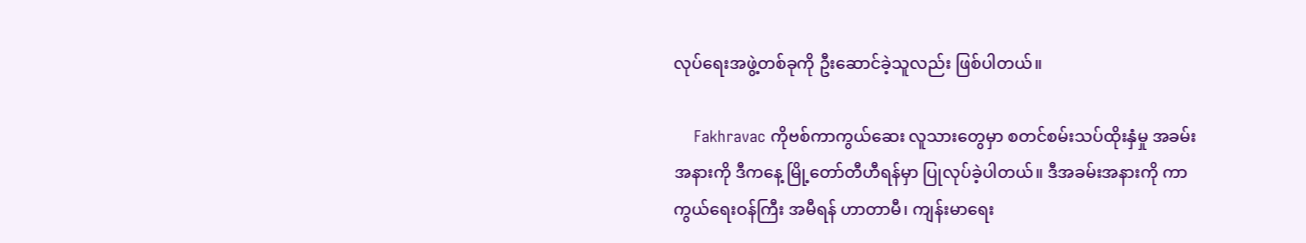လုပ်ရေးအဖွဲ့တစ်ခုကို ဦးဆောင်ခဲ့သူလည်း ဖြစ်ပါတယ်။

    Fakhravac ကိုဗစ်ကာကွယ်ဆေး လူသားတွေမှာ စတင်စမ်းသပ်ထိုးနှံမှု အခမ်းအနားကို ဒီကနေ့ မြို့တော်တီဟီရန်မှာ ပြုလုပ်ခဲ့ပါတယ်။ ဒီအခမ်းအနားကို ကာကွယ်ရေးဝန်ကြီး အမီရန် ဟာတာမီ၊ ကျန်းမာရေး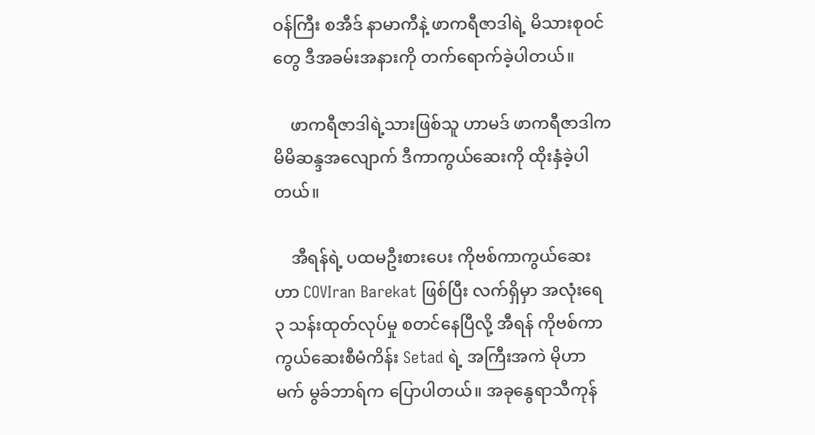ဝန်ကြီး စအီဒ် နာမာကီနဲ့ ဖာကရီဇာဒါရဲ့ မိသားစုဝင်တွေ ဒီအခမ်းအနားကို တက်ရောက်ခဲ့ပါတယ်။

    ဖာကရီဇာဒါရဲ့သားဖြစ်သူ ဟာမဒ် ဖာကရီဇာဒါက မိမိဆန္ဒအလျောက် ဒီကာကွယ်ဆေးကို ထိုးနှံခဲ့ပါတယ်။

    အီရန်ရဲ့ ပထမဦးစားပေး ကိုဗစ်ကာကွယ်ဆေးဟာ COVIran Barekat ဖြစ်ပြီး လက်ရှိမှာ အလုံးရေ ၃ သန်းထုတ်လုပ်မှု စတင်နေပြီလို့ အီရန် ကိုဗစ်ကာကွယ်ဆေးစီမံကိန်း Setad ရဲ့ အကြီးအကဲ မိုဟာမက် မွခ်ဘာရ်က ပြောပါတယ်။ အခုနွေရာသီကုန်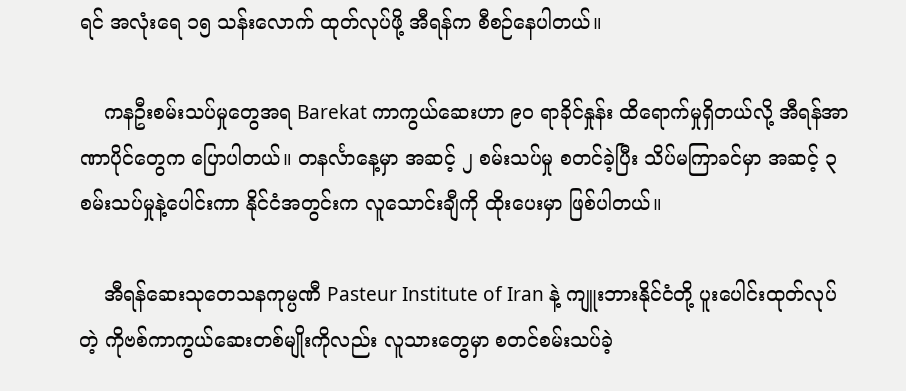ရင် အလုံးရေ ၁၅ သန်းလောက် ထုတ်လုပ်ဖို့ အီရန်က စီစဉ်နေပါတယ်။

    ကနဦးစမ်းသပ်မှုတွေအရ Barekat ကာကွယ်ဆေးဟာ ၉၀ ရာခိုင်နှုန်း ထိရောက်မှုရှိတယ်လို့ အီရန်အာဏာပိုင်တွေက ပြောပါတယ်။ တနင်္လာနေ့မှာ အဆင့် ၂ စမ်းသပ်မှု စတင်ခဲ့ပြီး သိပ်မကြာခင်မှာ အဆင့် ၃ စမ်းသပ်မှုနဲ့ပေါင်းကာ နိုင်ငံအတွင်းက လူသောင်းချီကို ထိုးပေးမှာ ဖြစ်ပါတယ်။

    အီရန်ဆေးသုတေသနကုမ္ပဏီ Pasteur Institute of Iran နဲ့ ကျူးဘားနိုင်ငံတို့ ပူးပေါင်းထုတ်လုပ်တဲ့ ကိုဗစ်ကာကွယ်ဆေးတစ်မျိုးကိုလည်း လူသားတွေမှာ စတင်စမ်းသပ်ခဲ့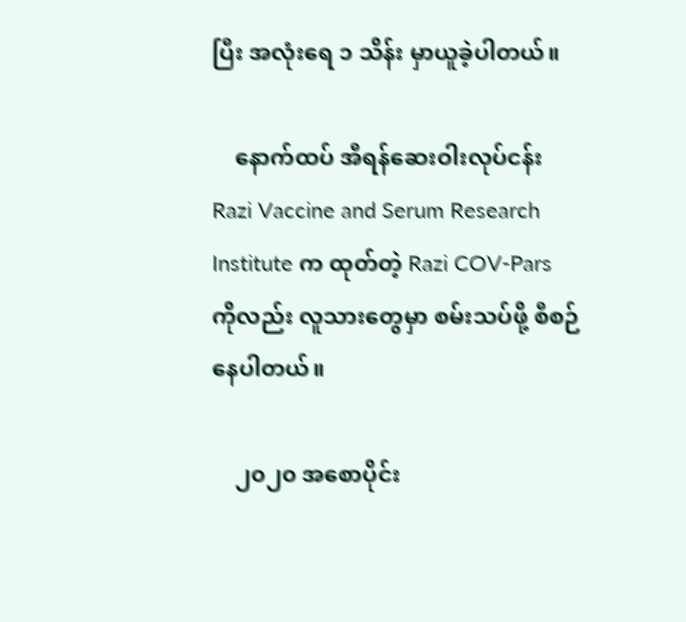ပြီး အလုံးရေ ၁ သိန်း မှာယူခဲ့ပါတယ်။

    နောက်ထပ် အီရန်ဆေးဝါးလုပ်ငန်း Razi Vaccine and Serum Research Institute က ထုတ်တဲ့ Razi COV-Pars ကိုလည်း လူသားတွေမှာ စမ်းသပ်ဖို့ စီစဉ်နေပါတယ်။

    ၂၀၂၀ အစောပိုင်း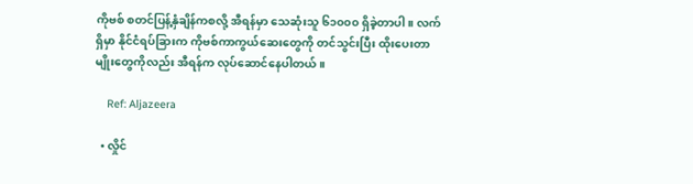ကိုဗစ် စတင်ပြန့်နှံချိန်ကစလို့ အီရန်မှာ သေဆုံးသူ ၆၁၀၀၀ ရှိခဲ့တာပါ။ လက်ရှိမှာ နိုင်ငံရပ်ခြားက ကိုဗစ်ကာကွယ်ဆေးတွေကို တင်သွင်းပြီး ထိုးပေးတာမျိုးတွေကိုလည်း အီရန်က လုပ်ဆောင်နေပါတယ်။

    Ref: Aljazeera

  • လှိုင်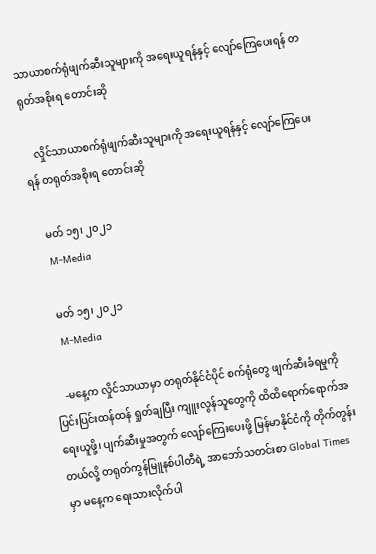သာယာစက်ရုံဖျက်ဆီးသူများကို အရေးယူရန်နှင့် လျော်ကြေပေးရန် တရုတ်အစိုးရ တောင်းဆို

    လှိုင်သာယာစက်ရုံဖျက်ဆီးသူများကို အရေးယူရန်နှင့် လျော်ကြေပေးရန် တရုတ်အစိုးရ တောင်းဆို

    မတ် ၁၅၊ ၂၀၂၁
    M-Media

    မတ် ၁၅၊ ၂၀၂၁
    M-Media

    -မနေ့က လှိုင်သာယာမှာ တရုတ်နိုင်ငံပိုင် စက်ရုံတွေ ဖျက်ဆီးခံရမှုကို ပြင်းပြင်းထန်ထန် ရှုတ်ချပြီး ကျူးလွန်သူတွေကို ထိထိရောက်ရောက်အရေးယူဖို့၊ ပျက်ဆီးမှုအတွက် လျော်ကြေးပေးဖို့ မြန်မာနိုင်ငံကို တိုက်တွန်းတယ်လို့ တရုတ်ကွန်မြူနစ်ပါတီရဲ့ အာဘော်သတင်းစာ Global Times မှာ မနေ့က ရေးသားလိုက်ပါ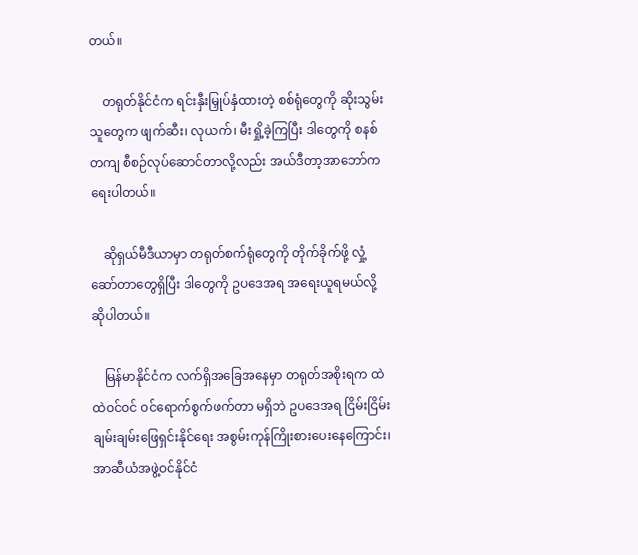တယ်။

    တရုတ်နိုင်ငံက ရင်းနှီးမြှုပ်နှံထားတဲ့ စစ်ရုံတွေကို ဆိုးသွမ်းသူတွေက ဖျက်ဆီး၊ လုယက်၊ မီးရှို့ခဲ့ကြပြီး ဒါတွေကို စနစ်တကျ စီစဉ်လုပ်ဆောင်တာလို့လည်း အယ်ဒီတာ့အာဘော်က ရေးပါတယ်။

    ဆိုရှယ်မီဒီယာမှာ တရုတ်စက်ရုံတွေကို တိုက်ခိုက်ဖို့ လှုံ့ဆော်တာတွေရှိပြီး ဒါတွေကို ဥပဒေအရ အရေးယူရမယ်လို့ ဆိုပါတယ်။

    မြန်မာနိုင်ငံက လက်ရှိအခြေအနေမှာ တရုတ်အစိုးရက ထဲထဲဝင်ဝင် ဝင်ရောက်စွက်ဖက်တာ မရှိဘဲ ဥပဒေအရ ငြိမ်းငြိမ်းချမ်းချမ်းဖြေရှင်းနိုင်ရေး အစွမ်းကုန်ကြိုးစားပေးနေကြောင်း၊ အာဆီယံအဖွဲ့ဝင်နိုင်ငံ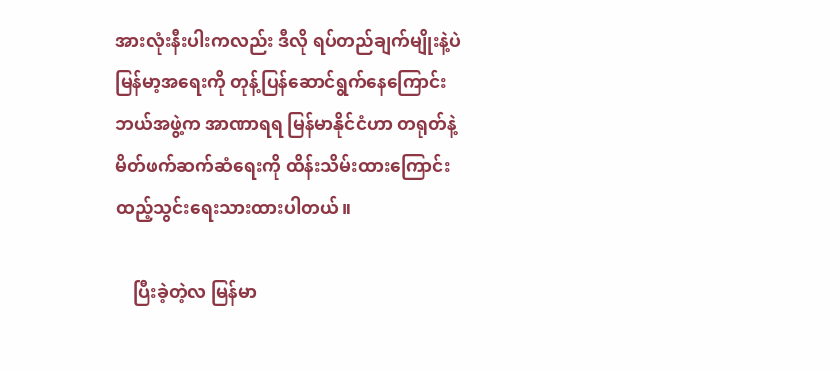အားလုံးနီးပါးကလည်း ဒီလို ရပ်တည်ချက်မျိုးနဲ့ပဲ မြန်မာ့အရေးကို တုန့်ပြန်ဆောင်ရွက်နေကြောင်း ဘယ်အဖွဲ့က အာဏာရရ မြန်မာနိုင်ငံဟာ တရုတ်နဲ့ မိတ်ဖက်ဆက်ဆံရေးကို ထိန်းသိမ်းထားကြောင်း ထည့်သွင်းရေးသားထားပါတယ်။

    ပြီးခဲ့တဲ့လ မြန်မာ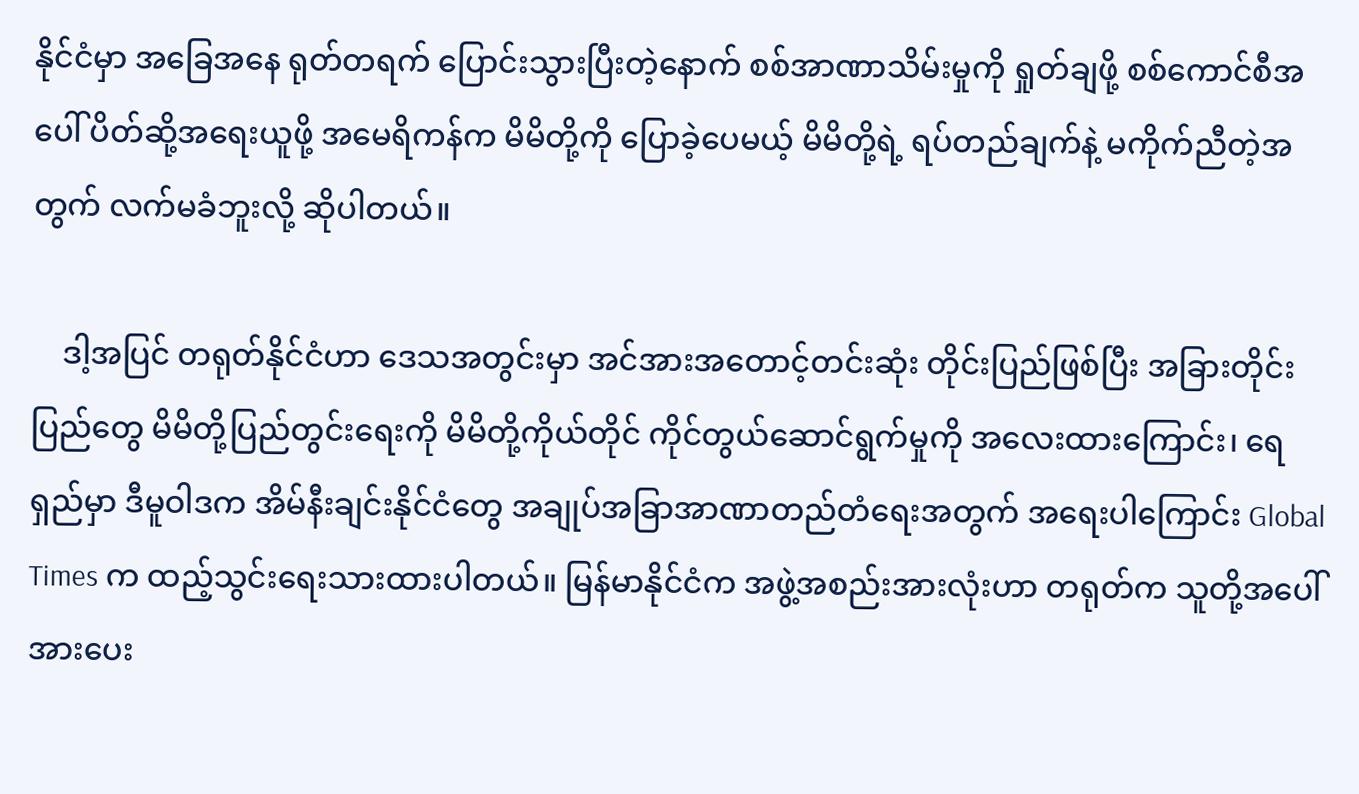နိုင်ငံမှာ အခြေအနေ ရုတ်တရက် ပြောင်းသွားပြီးတဲ့နောက် စစ်အာဏာသိမ်းမှုကို ရှုတ်ချဖို့ စစ်ကောင်စီအပေါ် ပိတ်ဆို့အရေးယူဖို့ အမေရိကန်က မိမိတို့ကို ပြောခဲ့ပေမယ့် မိမိတို့ရဲ့ ရပ်တည်ချက်နဲ့ မကိုက်ညီတဲ့အတွက် လက်မခံဘူးလို့ ဆိုပါတယ်။

    ဒါ့အပြင် တရုတ်နိုင်ငံဟာ ဒေသအတွင်းမှာ အင်အားအတောင့်တင်းဆုံး တိုင်းပြည်ဖြစ်ပြီး အခြားတိုင်းပြည်တွေ မိမိတို့ပြည်တွင်းရေးကို မိမိတို့ကိုယ်တိုင် ကိုင်တွယ်ဆောင်ရွက်မှုကို အလေးထားကြောင်း၊ ရေရှည်မှာ ဒီမူဝါဒက အိမ်နီးချင်းနိုင်ငံတွေ အချုပ်အခြာအာဏာတည်တံရေးအတွက် အရေးပါကြောင်း Global Times က ထည့်သွင်းရေးသားထားပါတယ်။ မြန်မာနိုင်ငံက အဖွဲ့အစည်းအားလုံးဟာ တရုတ်က သူတို့အပေါ် အားပေး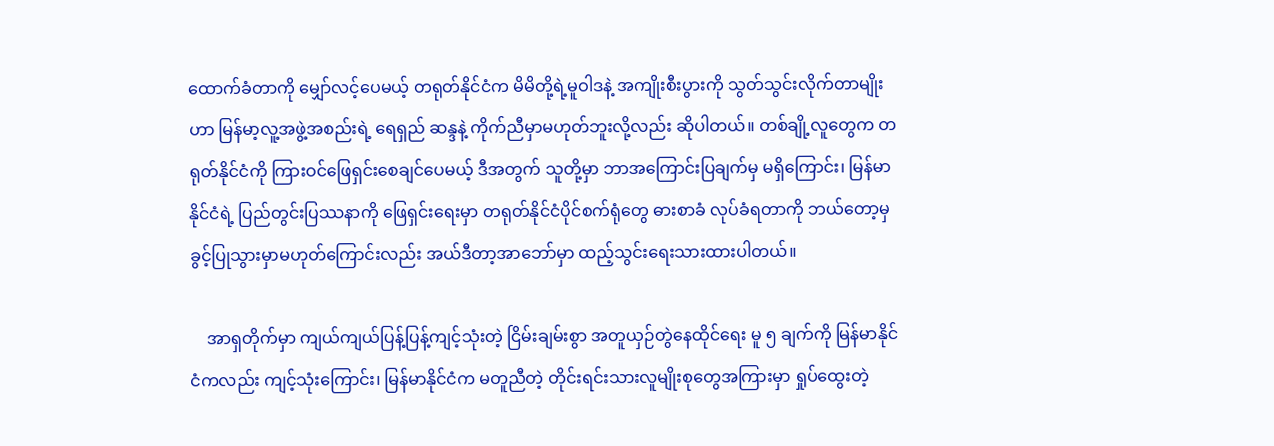ထောက်ခံတာကို မျှော်လင့်ပေမယ့် တရုတ်နိုင်ငံက မိမိတို့ရဲ့မူဝါဒနဲ့ အကျိုးစီးပွားကို သွတ်သွင်းလိုက်တာမျိုးဟာ မြန်မာ့လူ့အဖွဲ့အစည်းရဲ့ ရေရှည် ဆန္ဒနဲ့ ကိုက်ညီမှာမဟုတ်ဘူးလို့လည်း ဆိုပါတယ်။ တစ်ချို့လူတွေက တရုတ်နိုင်ငံကို ကြားဝင်ဖြေရှင်းစေချင်ပေမယ့် ဒီအတွက် သူတို့မှာ ဘာအကြောင်းပြချက်မှ မရှိကြောင်း၊ မြန်မာနိုင်ငံရဲ့ ပြည်တွင်းပြဿနာကို ဖြေရှင်းရေးမှာ တရုတ်နိုင်ငံပိုင်စက်ရုံတွေ ဓားစာခံ လုပ်ခံရတာကို ဘယ်တော့မှ ခွင့်ပြုသွားမှာမဟုတ်ကြောင်းလည်း အယ်ဒီတာ့အာဘော်မှာ ထည့်သွင်းရေးသားထားပါတယ်။

    အာရှတိုက်မှာ ကျယ်ကျယ်ပြန့်ပြန့်ကျင့်သုံးတဲ့ ငြိမ်းချမ်းစွာ အတူယှဉ်တွဲနေထိုင်ရေး မူ ၅ ချက်ကို မြန်မာနိုင်ငံကလည်း ကျင့်သုံးကြောင်း၊ မြန်မာနိုင်ငံက မတူညီတဲ့ တိုင်းရင်းသားလူမျိုးစုတွေအကြားမှာ ရှုပ်ထွေးတဲ့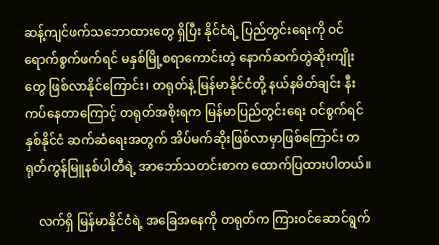ဆန့်ကျင်ဖက်သဘောထားတွေ ရှိပြီး နိုင်ငံရဲ့ ပြည်တွင်းရေးကို ဝင်ရောက်စွက်ဖက်ရင် မနှစ်မြို့စရာကောင်းတဲ့ နောက်ဆက်တွဲဆိုးကျိုးတွေ ဖြစ်လာနိုင်ကြောင်း၊ တရုတ်နဲ့ မြန်မာနိုင်ငံတို့ နယ်နမိတ်ချင်း နီးကပ်နေတာကြောင့် တရုတ်အစိုးရက မြန်မာပြည်တွင်းရေး ဝင်စွက်ရင် နှစ်နိုင်ငံ ဆက်ဆံရေးအတွက် အိပ်မက်ဆိုးဖြစ်လာမှာဖြစ်ကြောင်း တရုတ်ကွန်မြူနစ်ပါတီရဲ့ အာဘော်သတင်းစာက ထောက်ပြထားပါတယ်။

    လက်ရှိ မြန်မာနိုင်ငံရဲ့ အခြေအနေကို တရုတ်က ကြားဝင်ဆောင်ရွက်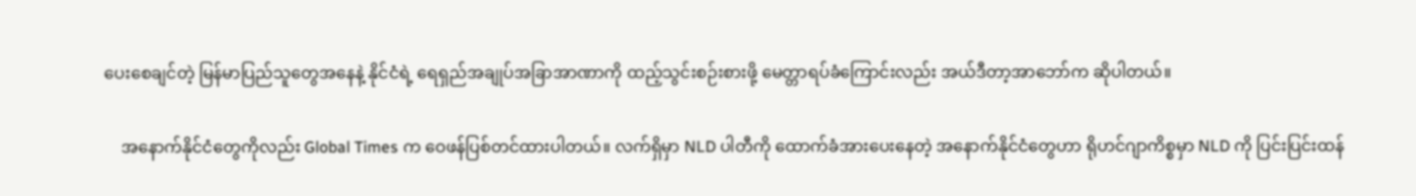ပေးစေချင်တဲ့ မြန်မာပြည်သူတွေအနေနဲ့ နိုင်ငံရဲ့ ရေရှည်အချုပ်အခြာအာဏာကို ထည့်သွင်းစဉ်းစားဖို့ မေတ္တာရပ်ခံကြောင်းလည်း အယ်ဒီတာ့အာဘော်က ဆိုပါတယ်။

    အနောက်နိုင်ငံတွေကိုလည်း Global Times က ဝေဖန်ပြစ်တင်ထားပါတယ်။ လက်ရှိမှာ NLD ပါတီကို ထောက်ခံအားပေးနေတဲ့ အနောက်နိုင်ငံတွေဟာ ရိုဟင်ဂျာကိစ္စမှာ NLD ကို ပြင်းပြင်းထန်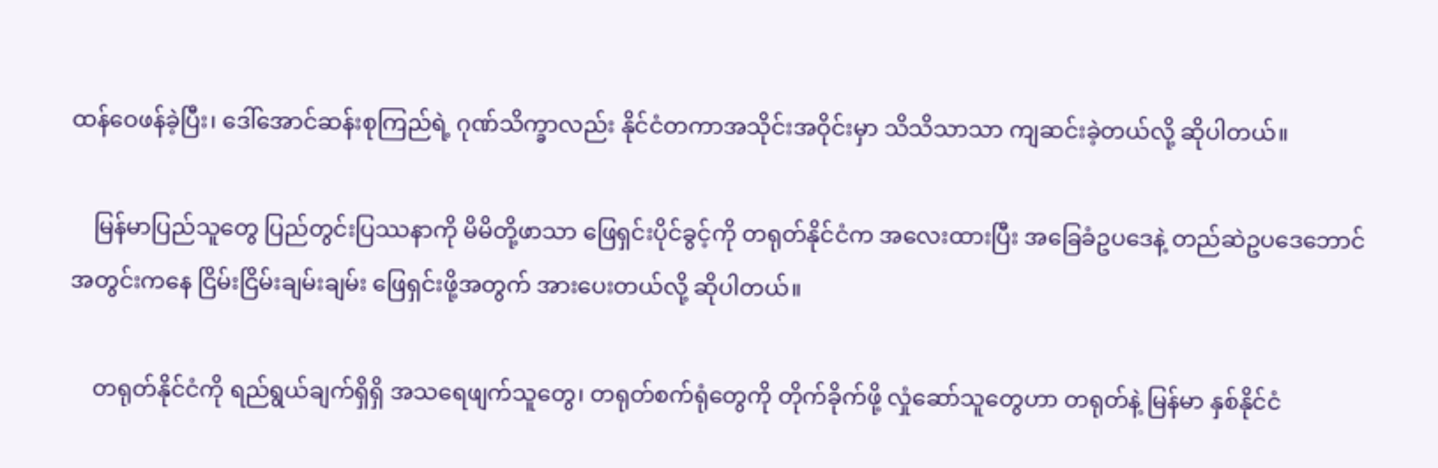ထန်ဝေဖန်ခဲ့ပြီး၊ ဒေါ်အောင်ဆန်းစုကြည်ရဲ့ ဂုဏ်သိက္ခာလည်း နိုင်ငံတကာအသိုင်းအဝိုင်းမှာ သိသိသာသာ ကျဆင်းခဲ့တယ်လို့ ဆိုပါတယ်။

    မြန်မာပြည်သူတွေ ပြည်တွင်းပြဿနာကို မိမိတို့ဖာသာ ဖြေရှင်းပိုင်ခွင့်ကို တရုတ်နိုင်ငံက အလေးထားပြီး အခြေခံဥပဒေနဲ့ တည်ဆဲဥပဒေဘောင်အတွင်းကနေ ငြိမ်းငြိမ်းချမ်းချမ်း ဖြေရှင်းဖို့အတွက် အားပေးတယ်လို့ ဆိုပါတယ်။

    တရုတ်နိုင်ငံကို ရည်ရွယ်ချက်ရှိရှိ အသရေဖျက်သူတွေ၊ တရုတ်စက်ရုံတွေကို တိုက်ခိုက်ဖို့ လှုံဆော်သူတွေဟာ တရုတ်နဲ့ မြန်မာ နှစ်နိုင်ငံ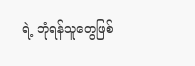ရဲ့ ဘုံရန်သူတွေဖြစ်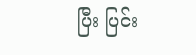ပြီး ပြင်း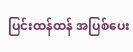ပြင်းထန်ထန် အပြစ်ပေး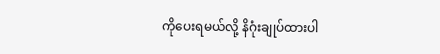ကိုပေးရမယ်လို့ နိဂုံးချုပ်ထားပါ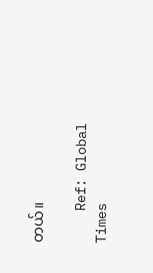တယ်။

    Ref: Global Times